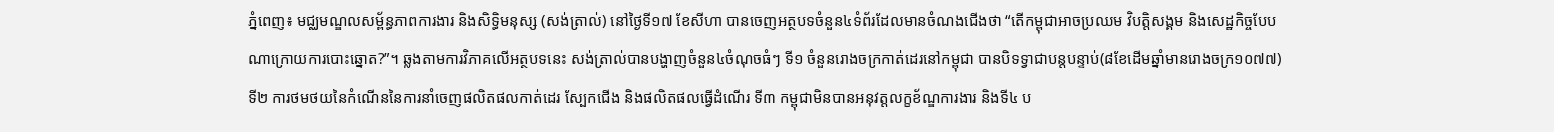ភ្នំពេញ៖ មជ្ឈមណ្ឌលសម្ព័ន្ធភាពការងារ និងសិទ្ធិមនុស្ស (សង់ត្រាល់) នៅថ្ងៃទី១៧ ខែសីហា បានចេញអត្ថបទចំនួន៤ទំព័រដែលមានចំណងជើងថា “តើកម្ពុជាអាចប្រឈម វិបត្តិសង្គម និងសេដ្ឋកិច្ចបែបណាក្រោយការបោះឆ្នោត?”។ ឆ្លងតាមការវិភាគលើអត្ថបទនេះ សង់ត្រាល់បានបង្ហាញចំនួន៤ចំណុចធំៗ ទី១ ចំនួនរោងចក្រកាត់ដេរនៅកម្ពុជា បានបិទទ្វាជាបន្តបន្ទាប់(៨ខែដើមឆ្នាំមានរោងចក្រ១០៧៧) ទី២ ការថមថយនៃកំណើននៃការនាំចេញផលិតផលកាត់ដេរ ស្បែកជើង និងផលិតផលធ្វើដំណើរ ទី៣ កម្ពុជាមិនបានអនុវត្តលក្ខខ័ណ្ឌការងារ និងទី៤ ប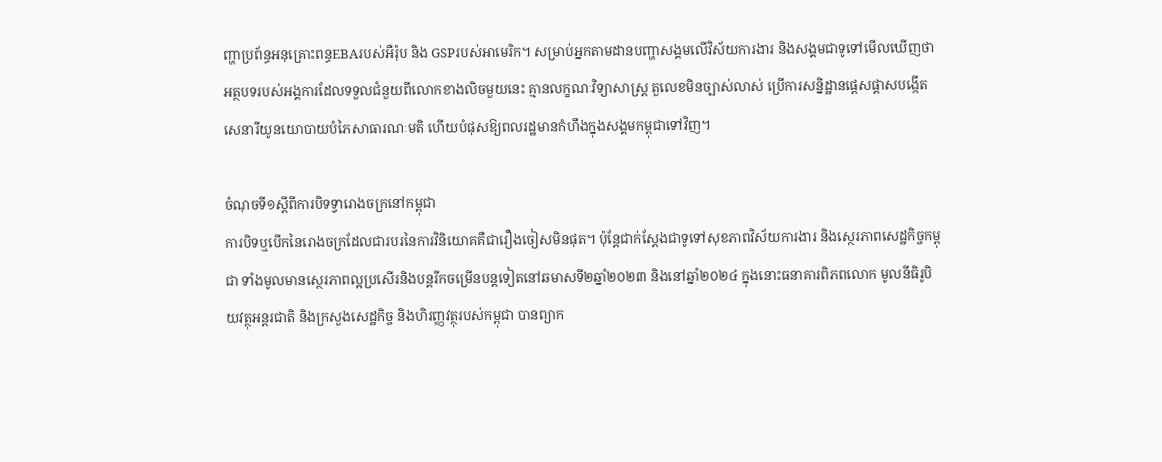ញ្ហាប្រព័ន្ធអនុគ្រោះពន្ធEBAរបស់អឺរ៉ុប និង GSPរបស់អាមេរិក។ សម្រាប់អ្នកតាមដានបញ្ហាសង្គមលើវិស័យការងារ និងសង្គមជាទូទៅមើលឃើញថា អត្ថបទរបស់អង្គការដែលទទួលជំនួយពីលោកខាងលិចមួយនេះ គ្មានលក្ខណៈវិទ្យាសាស្ត្រ តួលេខមិនច្បាស់លាស់ ប្រើការសន្និដ្ឋានផ្តេសផ្តាសបង្កើតសេនារីយូនយោបាយបំភៃសាធារណៈមតិ ហើយបំផុសឱ្យពលរដ្ឋមានកំហឹងក្នុងសង្គមកម្ពុជាទៅវិញ។

ចំណុចទី១ស្តីពីការបិទទ្វារោងចក្រនៅកម្ពុជា
ការបិទឬបើកនៃរោងចក្រដែលជារបរនៃការវិនិយោគគឺជារឿងចៀសមិនផុត។ ប៉ុន្តែជាក់ស្តែងជាទូទៅសុខភាពវិស័យការងារ និងស្ថេរភាពសេដ្ឋកិច្ចកម្ពុជា ទាំងមូលមានស្ថេរភាពល្អប្រសើរនិងបន្តរីកចម្រើនបន្តទៀតនៅឆមាសទី២ឆ្នាំ២០២៣ និងនៅឆ្នាំ២០២៤ ក្នុងនោះធនាគារពិភពលោក មូលនីធិរូបិយវត្ថុអន្តរជាតិ និងក្រសួងសេដ្ឋកិច្ច និងហិរញ្ញវត្ថុរបស់កម្ពុជា បានព្យាក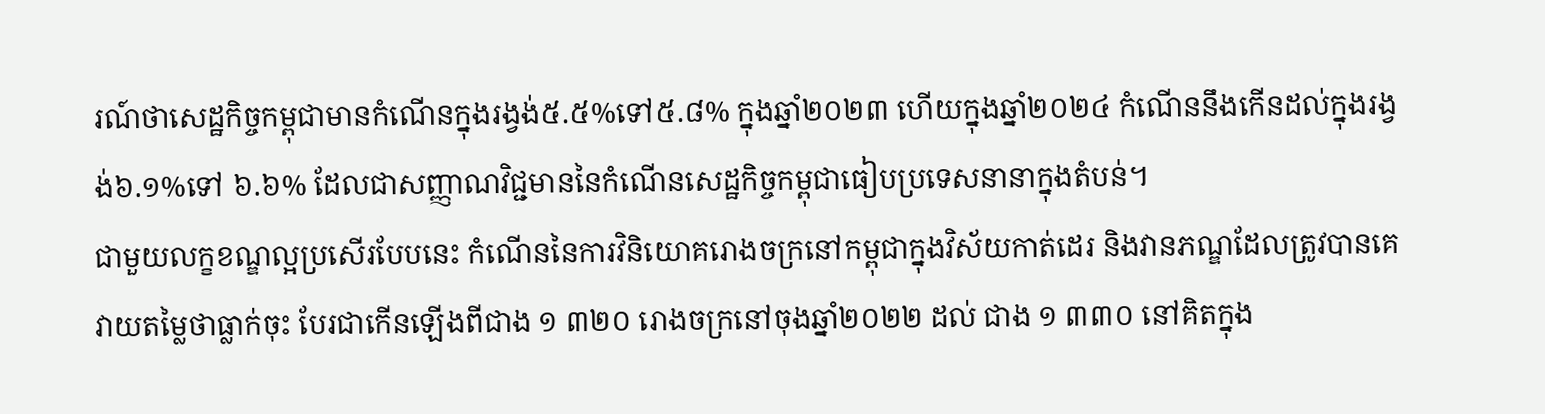រណ៍ថាសេដ្ឋកិច្ចកម្ពុជាមានកំណើនក្នុងរង្វង់៥.៥%ទៅ៥.៨% ក្នុងឆ្នាំ២០២៣ ហើយក្នុងឆ្នាំ២០២៤ កំណើននឹងកើនដល់ក្នុងរង្វង់៦.១%ទៅ ៦.៦% ដែលជាសញ្ញាណវិជ្ជមាននៃកំណើនសេដ្ឋកិច្ចកម្ពុជាធៀបប្រទេសនានាក្នុងតំបន់។
ជាមួយលក្ខខណ្ឌល្អប្រសើរបែបនេះ កំណើននៃការវិនិយោគរោងចក្រនៅកម្ពុជាក្នុងវិស័យកាត់ដេរ និងវានភណ្ឌដែលត្រូវបានគេវាយតម្លៃថាធ្លាក់ចុះ បែរជាកើនឡើងពីជាង ១ ៣២០ រោងចក្រនៅចុងឆ្នាំ២០២២ ដល់ ជាង ១ ៣៣០ នៅគិតក្នុង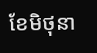ខែមិថុនា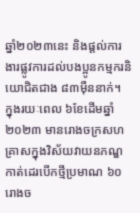ឆ្នាំ២០២៣នេះ និងផ្តល់ការងារផ្លូវការដល់បងប្អូនកម្មករនិយោជិតជាង ៨៣ម៉ឺននាក់។ ក្នុងរយៈពេល ៦ខែដើមឆ្នាំ២០២៣ មានរោងចក្រសហគ្រាសក្នុងវិស័យវាយនភណ្ឌ កាត់ដេរបើកថ្មីប្រមាណ ៦០រោងច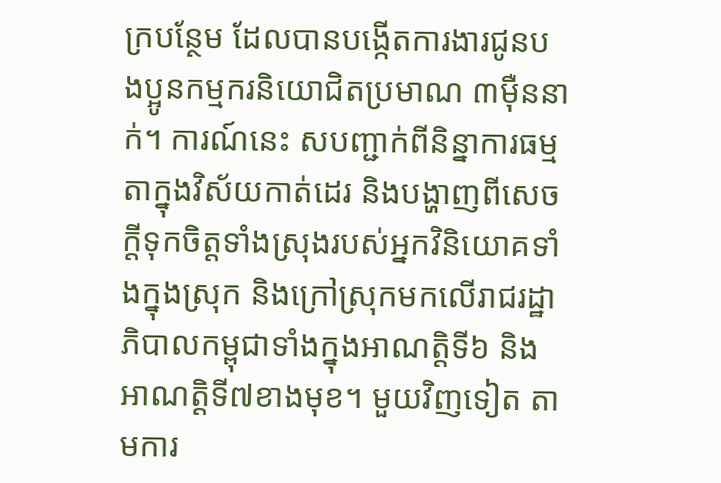ក្របន្ថែម ដែលបានបង្កើតការងារជូនបងប្អូនកម្មករនិយោជិតប្រមាណ ៣ម៉ឺននាក់។ ការណ៍នេះ សបញ្ជាក់ពីនិន្នាការធម្មតាក្នុងវិស័យកាត់ដេរ និងបង្ហាញពីសេចក្តីទុកចិត្តទាំងស្រុងរបស់អ្នកវិនិយោគទាំងក្នុងស្រុក និងក្រៅស្រុកមកលើរាជរដ្ឋាភិបាលកម្ពុជាទាំងក្នុងអាណត្តិទី៦ និងអាណត្តិទី៧ខាងមុខ។ មួយវិញទៀត តាមការ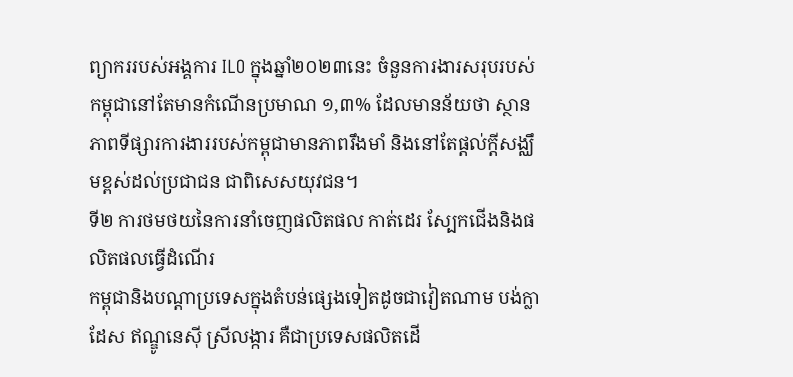ព្យាកររបស់អង្គការ ILO ក្នុងឆ្នាំ២០២៣នេះ ចំនួនការងារសរុបរបស់កម្ពុជានៅតែមានកំណើនប្រមាណ ១,៣% ដែលមានន័យថា ស្ថានភាពទីផ្សារការងាររបស់កម្ពុជាមានភាពរឹងមាំ និងនៅតែផ្តល់ក្តីសង្ឈឹមខ្ពស់ដល់ប្រជាជន ជាពិសេសយុវជន។
ទី២ ការថមថយនៃការនាំចេញផលិតផល កាត់ដេរ ស្បែកជើងនិងផលិតផលធ្វើដំណើរ
កម្ពុជានិងបណ្តាប្រទេសក្នុងតំបន់ផ្សេងទៀតដូចជាវៀតណាម បង់ក្លាដែស ឥណ្ឌូនេស៊ី ស្រីលង្ការ គឺជាប្រទេសផលិតដើ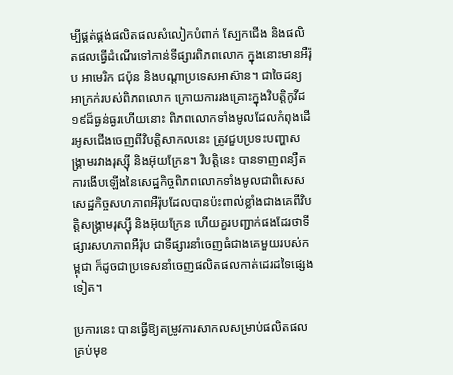ម្បីផ្គត់ផ្គង់ផលិតផលសំលៀកបំពាក់ ស្បែកជើង និងផលិតផលធ្វើដំណើរទៅកាន់ទីផ្សារពិភពលោក ក្នុងនោះមានអឺរ៉ុប អាមេរិក ជប៉ុន និងបណ្តាប្រទេសអាស៊ាន។ ជាចៃដន្យអាក្រក់របស់ពិភពលោក ក្រោយការរងគ្រោះក្នុងវិបត្តិកូវីដ១៩ដ៏ធ្ងន់ធ្ងរហើយនោះ ពិភពលោកទាំងមូលដែលកំពុងដើរអូសជើងចេញពីវិបត្តិសាកលនេះ ត្រូវជួបប្រទះបញ្ហាសង្គ្រាមរវាងរុស្ស៊ី និងអ៊ុយក្រែន។ វិបត្តិនេះ បានទាញពន្យឺតការងើបឡើងនៃសេដ្ឋកិច្ចពិភពលោកទាំងមូលជាពិសេស សេដ្ឋកិច្ចសហភាពអឺរ៉ុបដែលបានប៉ះពាល់ខ្លាំងជាងគេពីវិបត្តិសង្គ្រាមរុស្ស៊ី និងអ៊ុយក្រែន ហើយគួរបញ្ជាក់ផងដែរថាទីផ្សារសហភាពអឺរ៉ុប ជាទីផ្សារនាំចេញធំជាងគេមួយរបស់កម្ពុជា ក៏ដូចជាប្រទេសនាំចេញផលិតផលកាត់ដេរដទៃផ្សេងទៀត។

ប្រការនេះ បានធ្វើឱ្យតម្រូវការសាកលសម្រាប់ផលិតផលគ្រប់មុខ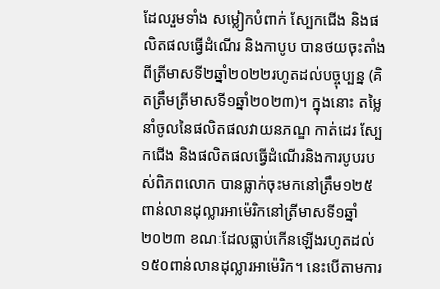ដែលរួមទាំង សម្លៀកបំពាក់ ស្បែកជើង និងផលិតផលធ្វើដំណើរ និងកាបូប បានថយចុះតាំងពីត្រីមាសទី២ឆ្នាំ២០២២រហូតដល់បច្ចុប្បន្ន (គិតត្រឹមត្រីមាសទី១ឆ្នាំ២០២៣)។ ក្នុងនោះ តម្លៃនាំចូលនៃផលិតផលវាយនភណ្ឌ កាត់ដេរ ស្បែកជើង និងផលិតផលធ្វើដំណើរនិងការបូបរបស់ពិភពលោក បានធ្លាក់ចុះមកនៅត្រឹម១២៥ពាន់លានដុល្លារអាម៉េរិកនៅត្រីមាសទី១ឆ្នាំ២០២៣ ខណៈដែលធ្លាប់កើនឡើងរហូតដល់១៥០ពាន់លានដុល្លារអាម៉េរិក។ នេះបើតាមការ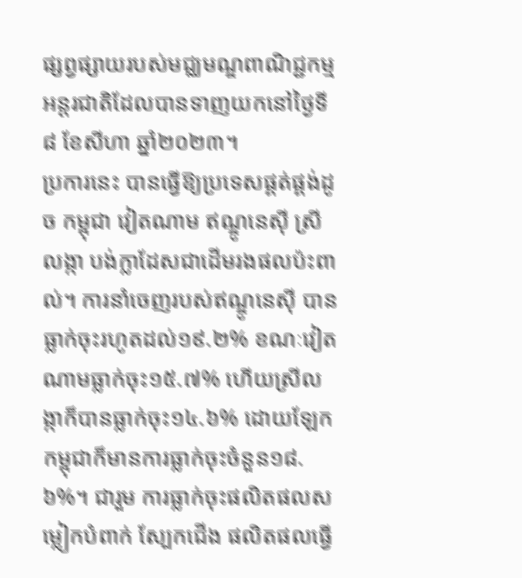ផ្សព្វផ្សាយរបស់មជ្ឈមណ្ឌពាណិជ្ជកម្មអន្តរជាតិដែលបានទាញយកនៅថ្ងៃទី៨ ខែសីហា ឆ្នាំ២០២៣។
ប្រការនេះ បានធ្វើឱ្យប្រទេសផ្គត់ផ្គង់ដូច កម្ពុជា វៀតណាម ឥណ្ឌូនេស៊ី ស្រីលង្កា បង់ក្លាដែសជាដើមរងផលប៉ះពាល់។ ការនាំចេញរបស់ឥណ្ឌូនេស៊ី បានធ្លាក់ចុះរហូតដល់១៩.២% ខណៈវៀតណាមធ្លាក់ចុះ១៥.៧% ហើយស្រីលង្កាក៏បានធ្លាក់ចុះ១៤.៦% ដោយឡែកកម្ពុជាក៏មានការធ្លាក់ចុះចំនួន១៨.៦%។ ជារួម ការធ្លាក់ចុះផលិតផលសម្លៀកបំពាក់ ស្បែកជើង ផលិតផលធ្វើ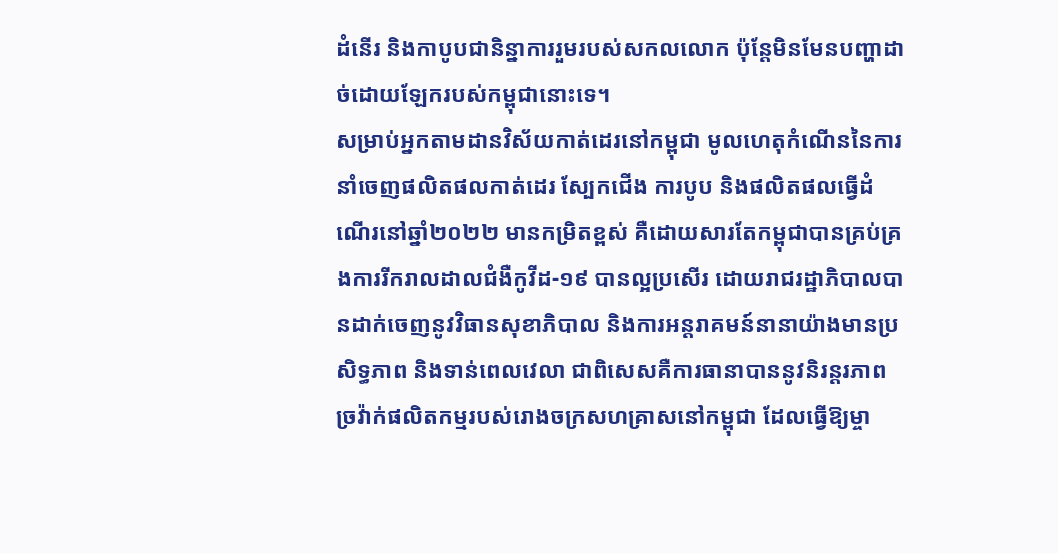ដំនើរ និងកាបូបជានិន្នាការរួមរបស់សកលលោក ប៉ុន្តែមិនមែនបញ្ហាដាច់ដោយឡែករបស់កម្ពុជានោះទេ។
សម្រាប់អ្នកតាមដានវិស័យកាត់ដេរនៅកម្ពុជា មូលហេតុកំណើននៃការនាំចេញផលិតផលកាត់ដេរ ស្បែកជើង ការបូប និងផលិតផលធ្វើដំណើរនៅឆ្នាំ២០២២ មានកម្រិតខ្ពស់ គឺដោយសារតែកម្ពុជាបានគ្រប់គ្រងការរីករាលដាលជំងឺកូវីដ-១៩ បានល្អប្រសើរ ដោយរាជរដ្ឋាភិបាលបានដាក់ចេញនូវវិធានសុខាភិបាល និងការអន្តរាគមន៍នានាយ៉ាងមានប្រសិទ្ធភាព និងទាន់ពេលវេលា ជាពិសេសគឺការធានាបាននូវនិរន្តរភាពច្រវ៉ាក់ផលិតកម្មរបស់រោងចក្រសហគ្រាសនៅកម្ពុជា ដែលធ្វើឱ្យម្ចា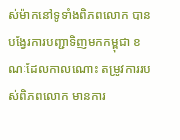ស់ម៉ាកនៅទូទាំងពិភពលោក បានបង្វែរការបញ្ជាទិញមកកម្ពុជា ខណៈដែលកាលណោះ តម្រូវការរបស់ពិភពលោក មានការ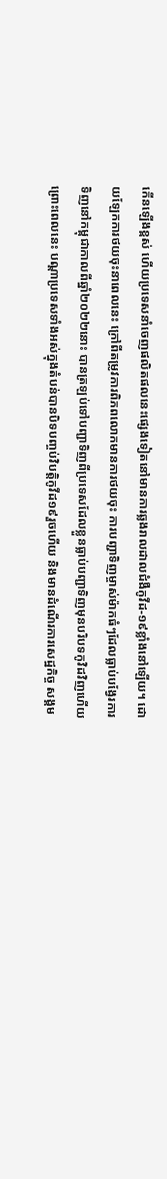កើនឡើងខ្ពស់ ហើយប្រទេសនាំចេញផលិតផលនេះផ្សេងទៀតនៅមានការឆ្លងរាលដាលជំងឺកូវីដ-១៩ខ្លាំងនៅឡើយ។ ដោយឡែកការថយចុះនាពេលនេះ ក្រៅពីតម្រូវការពិភពលោកមានការថយចុះ ការបញ្ជាទិញម្ចាស់ម៉ាកធំៗដែលធ្លាប់បង្វែរការទិញនៅកម្ពុជាកាលពីឆ្នាំ២០២២នោះ បានត្រឡប់ទៅបញ្ជាទិញពីប្រទេសដែលខ្លួនធ្លាប់បញ្ជាទិញមុនបរិបទកូវិដវិញហើយ ព្រោះពេលនេះ បណ្តាប្រទេសទាំងអស់ក្នុងតំបន់បានបិទបញ្ចប់វិបត្តិកូវីដ១៩រួចហើយ និងមានដំណើរការសេដ្ឋកិច្ច សង្គម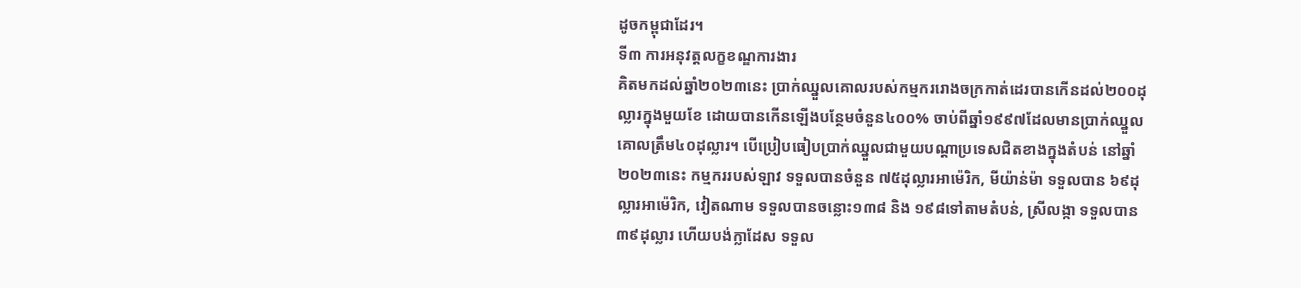ដូចកម្ពុជាដែរ។
ទី៣ ការអនុវត្តលក្ខខណ្ឌការងារ
គិតមកដល់ឆ្នាំ២០២៣នេះ ប្រាក់ឈ្នួលគោលរបស់កម្មកររោងចក្រកាត់ដេរបានកើនដល់២០០ដុល្លារក្នុងមួយខែ ដោយបានកើនឡើងបន្ថែមចំនួន៤០០% ចាប់ពីឆ្នាំ១៩៩៧ដែលមានប្រាក់ឈ្នួលគោលត្រឹម៤០ដុល្លារ។ បើប្រៀបធៀបប្រាក់ឈ្នួលជាមួយបណ្តាប្រទេសជិតខាងក្នុងតំបន់ នៅឆ្នាំ២០២៣នេះ កម្មកររបស់ឡាវ ទទួលបានចំនួន ៧៥ដុល្លារអាម៉េរិក, មីយ៉ាន់ម៉ា ទទួលបាន ៦៩ដុល្លារអាម៉េរិក, វៀតណាម ទទួលបានចន្លោះ១៣៨ និង ១៩៨ទៅតាមតំបន់, ស្រីលង្កា ទទួលបាន៣៩ដុល្លារ ហើយបង់ក្លាដែស ទទួល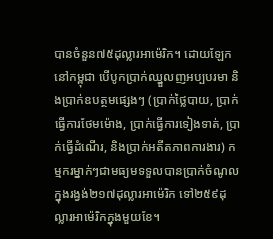បានចំនួន៧៥ដុល្លារអាម៉េរិក។ ដោយឡែក នៅកម្ពុជា បើបូកប្រាក់ឈ្នួលញអប្បបរមា និងប្រាក់ឧបត្ថមផ្សេងៗ (ប្រាក់ថ្លៃបាយ, ប្រាក់ធ្វើការថែមម៉ោង, ប្រាក់ធ្វើការទៀងទាត់, ប្រាក់ធ្វើដំណើរ, និងប្រាក់អតីតភាពការងារ) កម្មករម្នាក់ៗជាមធ្យមទទួលបានប្រាក់ចំណូលក្នុងរង្វង់២១៧ដុល្លារអាម៉េរិក ទៅ២៥៩ដុល្លារអាម៉េរិកក្នុងមួយខែ។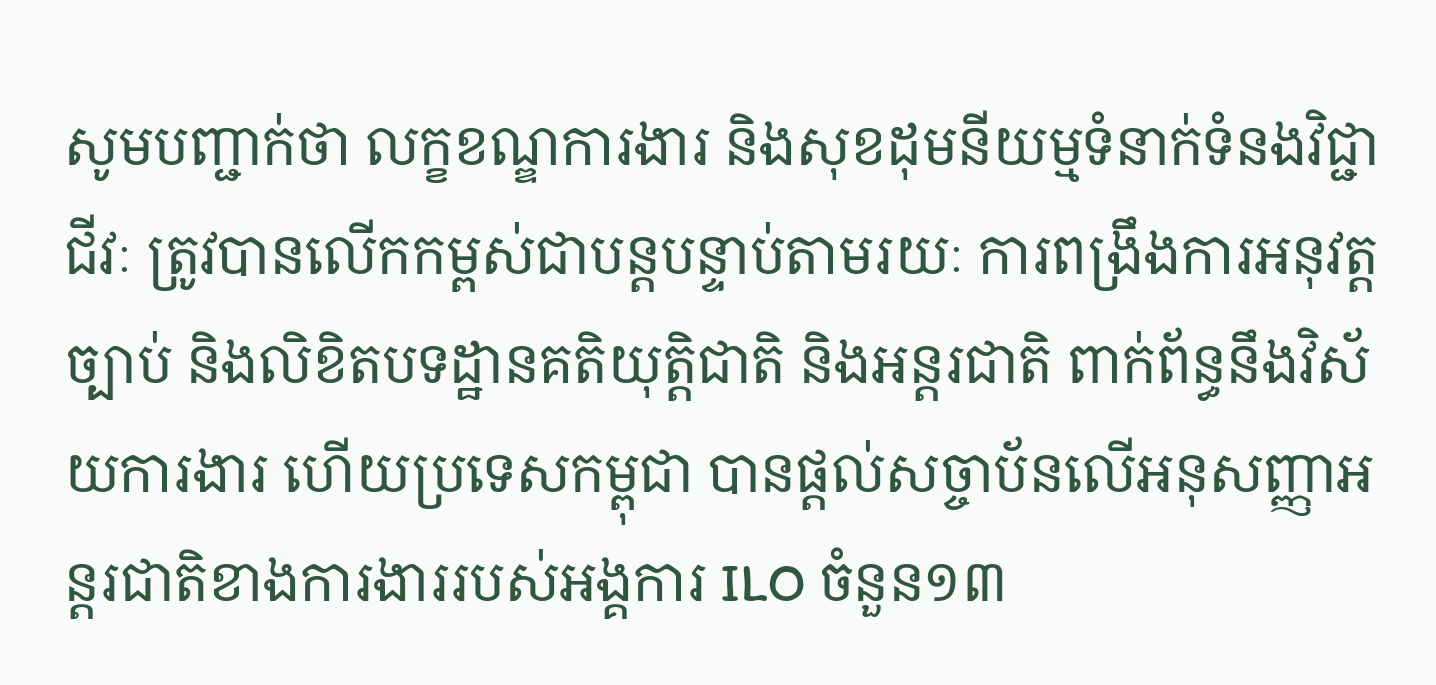សូមបញ្ជាក់ថា លក្ខខណ្ឌការងារ និងសុខដុមនីយម្មទំនាក់ទំនងវិជ្ជាជីវៈ ត្រូវបានលើកកម្ពស់ជាបន្តបន្ទាប់តាមរយៈ ការពង្រឹងការអនុវត្តច្បាប់ និងលិខិតបទដ្ឋានគតិយុត្តិជាតិ និងអន្តរជាតិ ពាក់ព័ន្ធនឹងវិស័យការងារ ហើយប្រទេសកម្ពុជា បានផ្តល់សច្ចាប័នលើអនុសញ្ញាអន្តរជាតិខាងការងាររបស់អង្គការ ILO ចំនួន១៣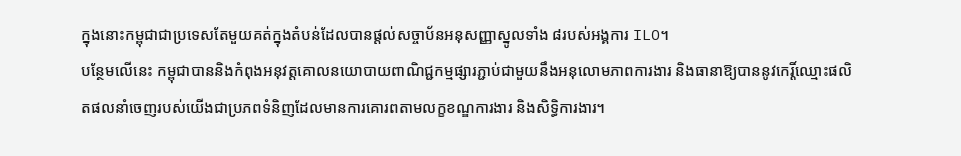ក្នុងនោះកម្ពុជាជាប្រទេសតែមួយគត់ក្នុងតំបន់ដែលបានផ្តល់សច្ចាប័នអនុសញ្ញាស្នូលទាំង ៨របស់អង្គការ ILO។
បន្ថែមលើនេះ កម្ពុជាបាននិងកំពុងអនុវត្តគោលនយោបាយពាណិជ្ជកម្មផ្សារភ្ជាប់ជាមួយនឹងអនុលោមភាពការងារ និងធានាឱ្យបាននូវកេរ្តិ៍ឈ្មោះផលិតផលនាំចេញរបស់យើងជាប្រភពទំនិញដែលមានការគោរពតាមលក្ខខណ្ឌការងារ និងសិទ្ធិការងារ។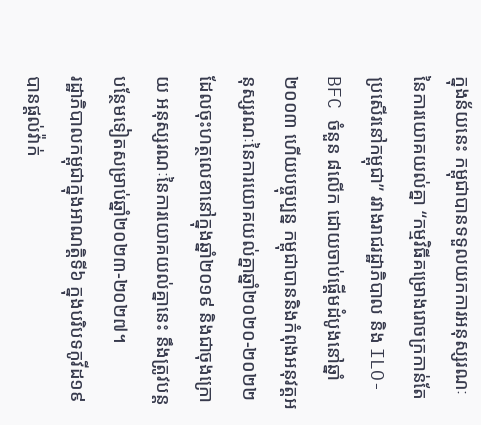ក្នុងន័យនេះ កម្ពុជាបានទទួលយកការអនុស្សរណៈនៃការយោគយល់គ្នា “កម្មវិធីគម្រោងរោចក្រកាន់តែប្រសើរនៅកម្ពុជា” រវាងរាជរដ្ឋាភិបាល និង ILO-BFC ចំនួន ៨លើក ដោយចាប់ផ្តើមដំបូងនៅឆ្នាំ២០០៣ ហើយបច្ចុប្បន្ន កម្ពុជាបាននិងកំពុងអនុវត្តអនុស្សរណៈនៃការយោគយល់គ្នាឆ្នាំ២០២០-២០២២ ដែលចុះហត្ថលេខានៅក្នុងឆ្នាំ២០១៩ និងជាចុងក្រោយ អនុស្សរណៈនៃការយោគយល់គ្នានេះ នឹងត្រូវបន្តបន្ថែមទៀតសម្រាប់ឆ្នាំ២០២៣-២០២៧។
រដ្ឋាភិបាលកម្ពុជាក្នុងអាណត្តិទី៦ ក្នុងបរិបទកូវីដ១៩ បានផ្តល់វ៉ាក់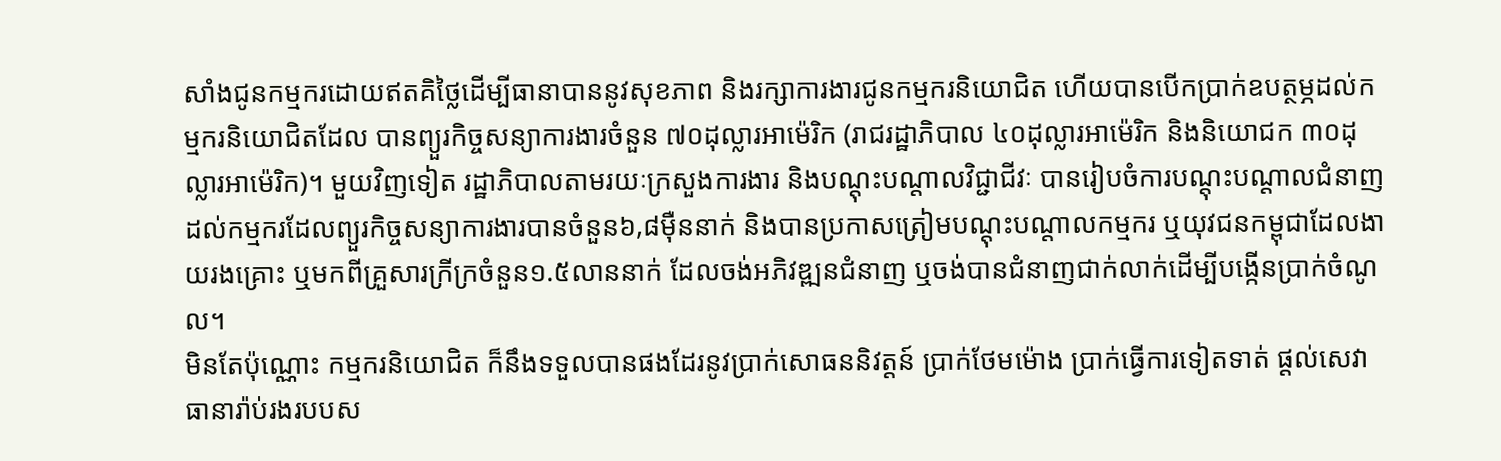សាំងជូនកម្មករដោយឥតគិថ្លៃដើម្បីធានាបាននូវសុខភាព និងរក្សាការងារជូនកម្មករនិយោជិត ហើយបានបើកប្រាក់ឧបត្ថម្ភដល់កម្មករនិយោជិតដែល បានព្យួរកិច្ចសន្យាការងារចំនួន ៧០ដុល្លារអាម៉េរិក (រាជរដ្ឋាភិបាល ៤០ដុល្លារអាម៉េរិក និងនិយោជក ៣០ដុល្លារអាម៉េរិក)។ មួយវិញទៀត រដ្ឋាភិបាលតាមរយៈក្រសួងការងារ និងបណ្តុះបណ្តាលវិជ្ជាជីវៈ បានរៀបចំការបណ្តុះបណ្តាលជំនាញដល់កម្មករដែលព្យួរកិច្ចសន្យាការងារបានចំនួន៦,៨ម៉ឺននាក់ និងបានប្រកាសត្រៀមបណ្តុះបណ្តាលកម្មករ ឬយុវជនកម្ពុជាដែលងាយរងគ្រោះ ឬមកពីគ្រួសារក្រីក្រចំនួន១.៥លាននាក់ ដែលចង់អភិវឌ្ឍនជំនាញ ឬចង់បានជំនាញជាក់លាក់ដើម្បីបង្កើនប្រាក់ចំណូល។
មិនតែប៉ុណ្ណោះ កម្មករនិយោជិត ក៏នឹងទទួលបានផងដែរនូវប្រាក់សោធននិវត្តន៍ ប្រាក់ថែមម៉ោង ប្រាក់ធ្វើការទៀតទាត់ ផ្តល់សេវាធានារ៉ាប់រងរបបស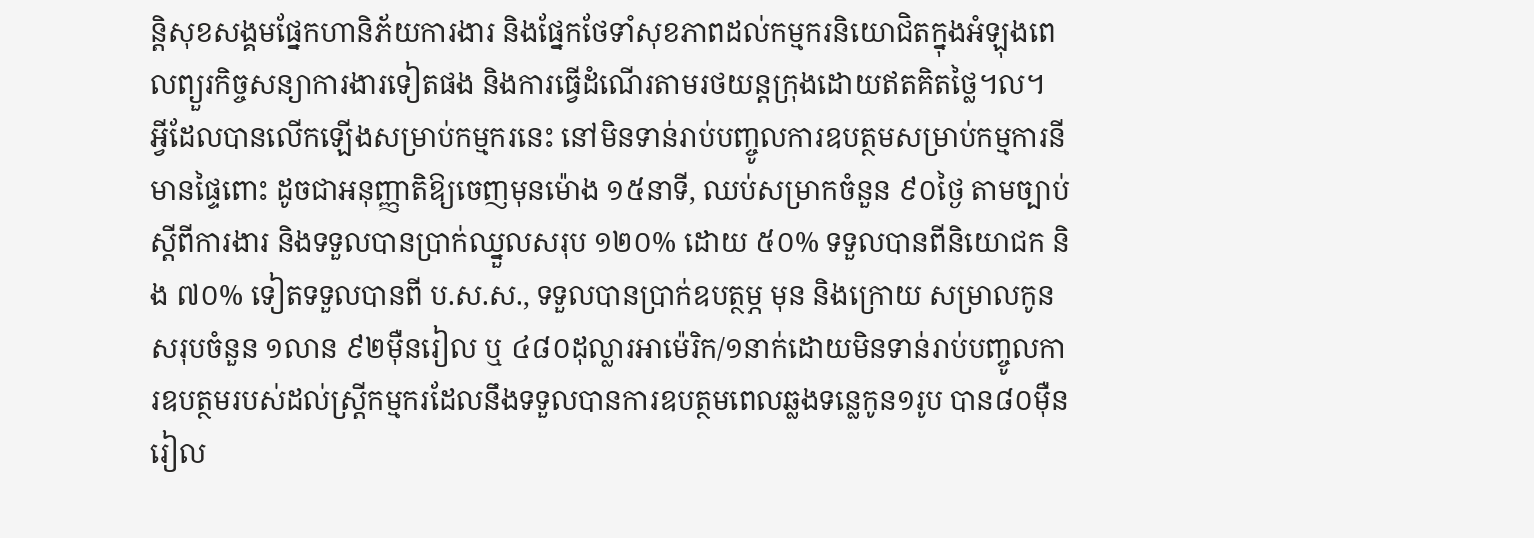ន្តិសុខសង្គមផ្នែកហានិភ័យការងារ និងផ្នែកថែទាំសុខភាពដល់កម្មករនិយោជិតក្នុងអំឡុងពេលព្យួរកិច្ចសន្យាការងារទៀតផង និងការធ្វើដំណើរតាមរថយន្តក្រុងដោយឥតគិតថ្លៃ។ល។ អ្វីដែលបានលើកឡើងសម្រាប់កម្មករនេះ នៅមិនទាន់រាប់បញ្ចូលការឧបត្ថមសម្រាប់កម្មការនីមានផ្ទៃពោះ ដូចជាអនុញ្ញាតិឱ្យចេញមុនម៉ោង ១៥នាទី, ឈប់សម្រាកចំនួន ៩០ថ្ងៃ តាមច្បាប់ស្តីពីការងារ និងទទួលបានប្រាក់ឈ្នួលសរុប ១២០% ដោយ ៥០% ទទួលបានពីនិយោជក និង ៧០% ទៀតទទួលបានពី ប.ស.ស., ទទួលបានប្រាក់ឧបត្ថម្ភ មុន និងក្រោយ សម្រាលកូន សរុបចំនួន ១លាន ៩២ម៉ឺនរៀល ឬ ៤៨០ដុល្លារអាម៉េរិក/១នាក់ដោយមិនទាន់រាប់បញ្ចូលការឧបត្ថមរបស់ដល់ស្តី្រកម្មករដែលនឹងទទួលបានការឧបត្ថមពេលឆ្លងទន្លេកូន១រូប បាន៨០ម៉ឺនរៀល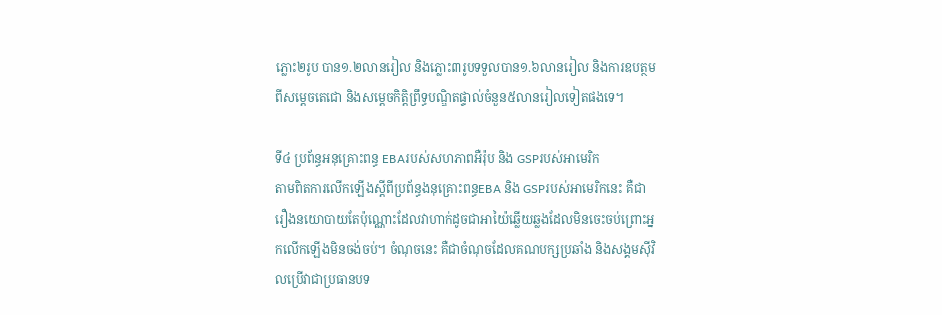ភ្លោះ២រូប បាន១.២លានរៀល និងភ្លោះ៣រូបទទួលបាន១.៦លានរៀល និងការឧបត្ថមពីសម្តេចតេជោ និងសម្តេចកិត្តិព្រឹទ្ធបណ្ឌិតផ្ទាល់ចំនួន៥លានរៀលទៀតផងទេ។

ទី៤ ប្រព័ន្ធអនុគ្រោះពន្ធ EBAរបស់សហភាពអឺរ៉ុប និង GSPរបស់អាមេរិក
តាមពិតការលើកឡើងស្តីពីប្រព័ន្ធងនុគ្រោះពន្ធEBA និង GSPរបស់អាមេរិកនេះ គឺជារឿងនយោបាយតែប៉ុណ្ណោះដែលវាហាក់ដូចជាអាយ៉ៃឆ្លើយឆ្លងដែលមិនចេះចប់ព្រោះអ្នកលើកឡើងមិនចង់ចប់។ ចំណុចនេះ គឺជាចំណុចដែលគណបក្សប្រឆាំង និងសង្គមស៊ីវិលប្រើវាជាប្រធានបទ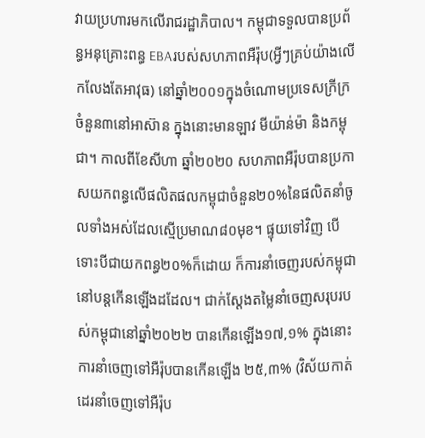វាយប្រហារមកលើរាជរដ្ឋាភិបាល។ កម្ពុជាទទួលបានប្រព័ន្ធអនុគ្រោះពន្ធ EBAរបស់សហភាពអឺរ៉ុប(អ្វីៗគ្រប់យ៉ាងលើកលែងតែអាវុធ) នៅឆ្នាំ២០០១ក្នុងចំណោមប្រទេសក្រីក្រចំនួន៣នៅអាស៊ាន ក្នុងនោះមានឡាវ មីយ៉ាន់ម៉ា និងកម្ពុជា។ កាលពីខែសីហា ឆ្នាំ២០២០ សហភាពអឺរ៉ុបបានប្រកាសយកពន្ធលើផលិតផលកម្ពុជាចំនួន២០%នៃផលិតនាំចូលទាំងអស់ដែលស្មើប្រមាណ៨០មុខ។ ផ្ទុយទៅវិញ បើទោះបីជាយកពន្ធ២០%ក៏ដោយ ក៏ការនាំចេញរបស់កម្ពុជានៅបន្តកើនឡើងដដែល។ ជាក់ស្តែងតម្លៃនាំចេញសរុបរបស់កម្ពុជានៅឆ្នាំ២០២២ បានកើនឡើង១៧,១% ក្នុងនោះការនាំចេញទៅអឺរ៉ុបបានកើនឡើង ២៥,៣% (វិស័យកាត់ដេរនាំចេញទៅអឺរ៉ុប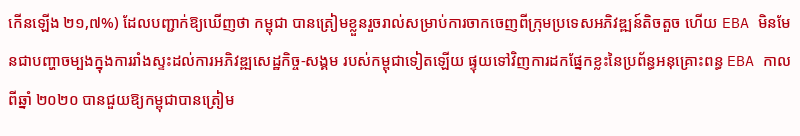កើនឡើង ២១,៧%) ដែលបញ្ជាក់ឱ្យឃើញថា កម្ពុជា បានត្រៀមខ្លួនរួចរាល់សម្រាប់ការចាកចេញពីក្រុមប្រទេសអភិវឌ្ឍន៍តិចតួច ហើយ EBA មិនមែនជាបញ្ហាចម្បងក្នុងការរាំងស្ទះដល់ការអភិវឌ្ឍសេដ្ឋកិច្ច-សង្គម របស់កម្ពុជាទៀតឡើយ ផ្ទុយទៅវិញការដកផ្នែកខ្លះនៃប្រព័ន្ធអនុគ្រោះពន្ធ EBA កាលពីឆ្នាំ ២០២០ បានជួយឱ្យកម្ពុជាបានត្រៀម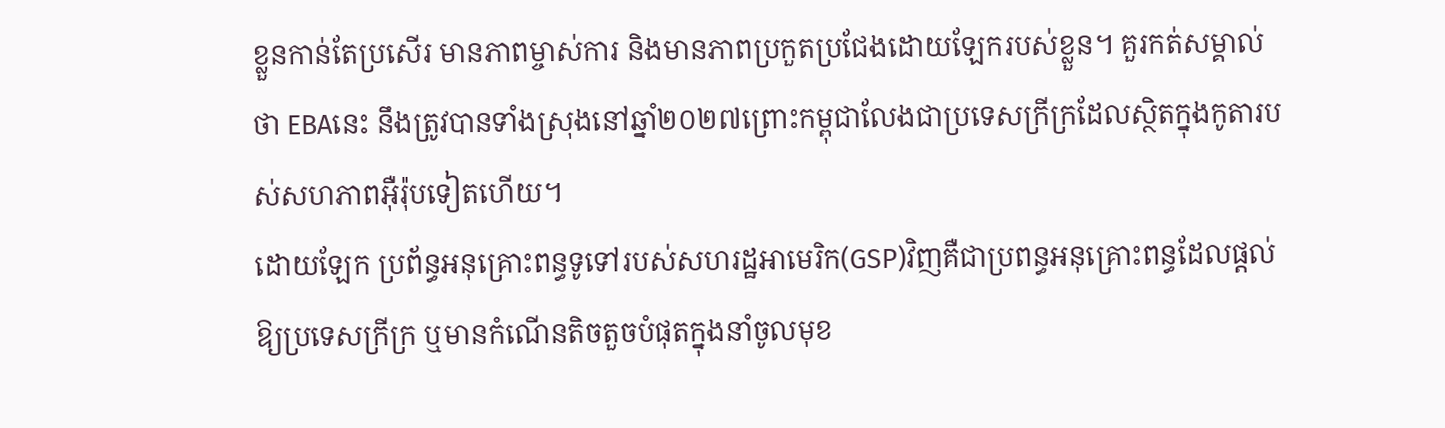ខ្លួនកាន់តែប្រសើរ មានភាពម្ចាស់ការ និងមានភាពប្រកួតប្រជែងដោយឡែករបស់ខ្លួន។ គួរកត់សម្គាល់ថា EBAនេះ នឹងត្រូវបានទាំងស្រុងនៅឆ្នាំ២០២៧ព្រោះកម្ពុជាលែងជាប្រទេសក្រីក្រដែលស្ថិតក្នុងកូតារបស់សហភាពអ៊ឺរ៉ុបទៀតហើយ។
ដោយឡែក ប្រព័ន្ធអនុគ្រោះពន្ធទូទៅរបស់សហរដ្ឋអាមេរិក(GSP)វិញគឺជាប្រពន្ធអនុគ្រោះពន្ធដែលផ្តល់ឱ្យប្រទេសក្រីក្រ ឬមានកំណើនតិចតួចបំផុតក្នុងនាំចូលមុខ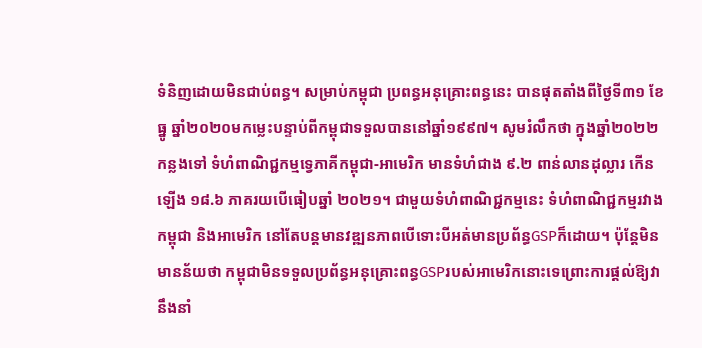ទំនិញដោយមិនជាប់ពន្ធ។ សម្រាប់កម្ពុជា ប្រពន្ធអនុគ្រោះពន្ធនេះ បានផុតតាំងពីថ្ងៃទី៣១ ខែធ្នូ ឆ្នាំ២០២០មកម្លេះបន្ទាប់ពីកម្ពុជាទទួលបាននៅឆ្នាំ១៩៩៧។ សូមរំលឹកថា ក្នុងឆ្នាំ២០២២កន្លងទៅ ទំហំពាណិជ្ជកម្មទ្វេភាគីកម្ពុជា-អាមេរិក មានទំហំជាង ៩.២ ពាន់លានដុល្លារ កើនឡើង ១៨.៦ ភាគរយបើធៀបឆ្នាំ ២០២១។ ជាមួយទំហំពាណិជ្ជកម្មនេះ ទំហំពាណិជ្ជកម្មរវាងកម្ពុជា និងអាមេរិក នៅតែបន្តមានវឌ្ឍនភាពបើទោះបីអត់មានប្រព័ន្ធGSPក៏ដោយ។ ប៉ុន្តែមិនមានន័យថា កម្ពុជាមិនទទួលប្រព័ន្ធអនុគ្រោះពន្ធGSPរបស់អាមេរិកនោះទេព្រោះការផ្តល់ឱ្យវានឹងនាំ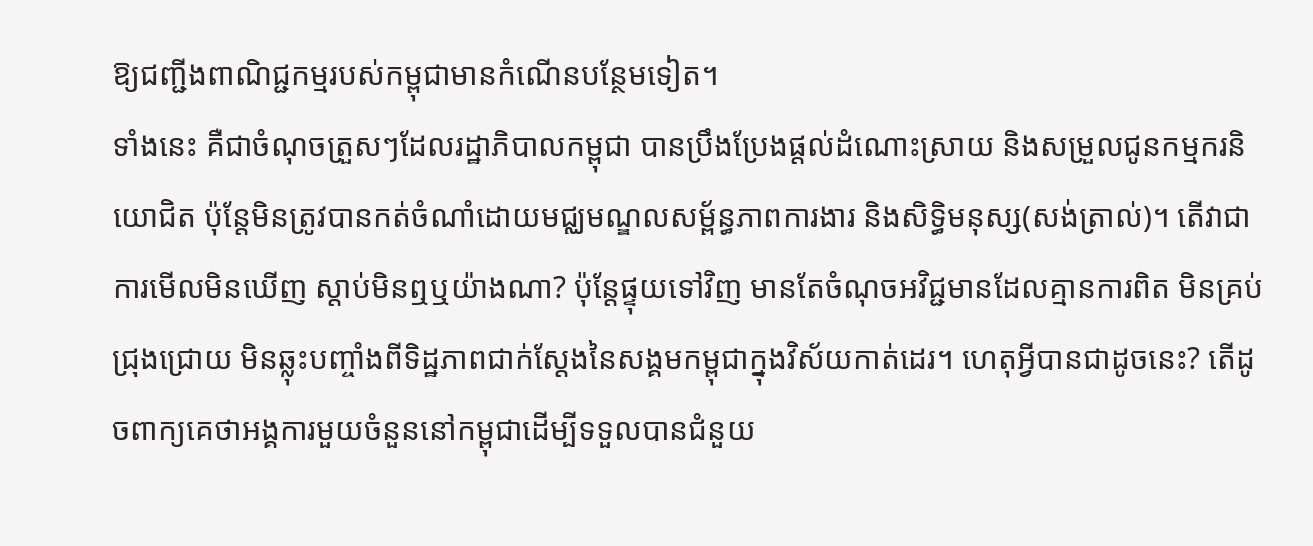ឱ្យជញ្ជីងពាណិជ្ជកម្មរបស់កម្ពុជាមានកំណើនបន្ថែមទៀត។
ទាំងនេះ គឺជាចំណុចត្រួសៗដែលរដ្ឋាភិបាលកម្ពុជា បានប្រឹងប្រែងផ្តល់ដំណោះស្រាយ និងសម្រួលជូនកម្មករនិយោជិត ប៉ុន្តែមិនត្រូវបានកត់ចំណាំដោយមជ្ឈមណ្ឌលសម្ព័ន្ធភាពការងារ និងសិទ្ធិមនុស្ស(សង់ត្រាល់)។ តើវាជា ការមើលមិនឃើញ ស្តាប់មិនឮឬយ៉ាងណា? ប៉ុន្តែផ្ទុយទៅវិញ មានតែចំណុចអវិជ្ជមានដែលគ្មានការពិត មិនគ្រប់ជ្រុងជ្រោយ មិនឆ្លុះបញ្ចាំងពីទិដ្ឋភាពជាក់ស្តែងនៃសង្គមកម្ពុជាក្នុងវិស័យកាត់ដេរ។ ហេតុអ្វីបានជាដូចនេះ? តើដូចពាក្យគេថាអង្គការមួយចំនួននៅកម្ពុជាដើម្បីទទួលបានជំនួយ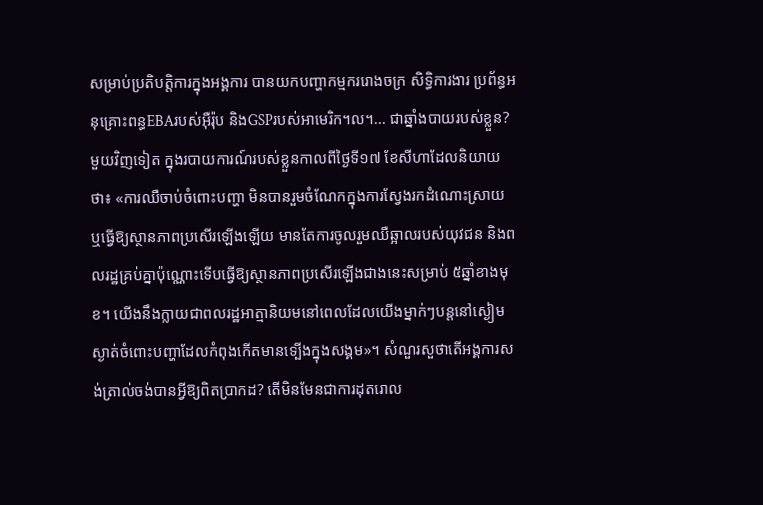សម្រាប់ប្រតិបត្តិការក្នុងអង្គការ បានយកបញ្ហាកម្មកររោងចក្រ សិទ្ធិការងារ ប្រព័ន្ធអនុគ្រោះពន្ធEBAរបស់អ៊ឺរ៉ុប និងGSPរបស់អាមេរិក។ល។... ជាឆ្នាំងបាយរបស់ខ្លួន?
មួយវិញទៀត ក្នុងរបាយការណ៍របស់ខ្លួនកាលពីថ្ងៃទី១៧ ខែសីហាដែលនិយាយថា៖ «ការឈឺចាប់ចំពោះបញ្ហា មិនបានរួមចំណែកក្នុងការស្វែងរកដំណោះស្រាយ ឬធ្វើឱ្យស្ថានភាពប្រសើរឡើងឡើយ មានតែការចូលរួមឈឺឆ្អាលរបស់យុវជន និងពលរដ្ឋគ្រប់គ្នាប៉ុណ្ណោះទើបធ្វើឱ្យស្ថានភាពប្រសើរឡើងជាងនេះសម្រាប់ ៥ឆ្នាំខាងមុខ។ យើងនឹងក្លាយជាពលរដ្ឋអាត្មានិយមនៅពេលដែលយើងម្នាក់ៗបន្តនៅស្ងៀមស្ងាត់ចំពោះបញ្ហាដែលកំពុងកើតមានទ្បើងក្នុងសង្គម»។ សំណួរសួថាតើអង្គការសង់ត្រាល់ចង់បានអ្វីឱ្យពិតប្រាកដ? តើមិនមែនជាការដុតរោល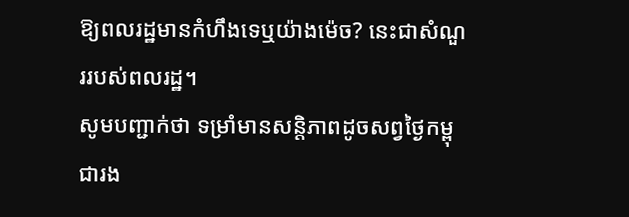ឱ្យពលរដ្ឋមានកំហឹងទេឬយ៉ាងម៉េច? នេះជាសំណួររបស់ពលរដ្ឋ។
សូមបញ្ជាក់ថា ទម្រាំមានសន្តិភាពដូចសព្វថ្ងៃកម្ពុជារង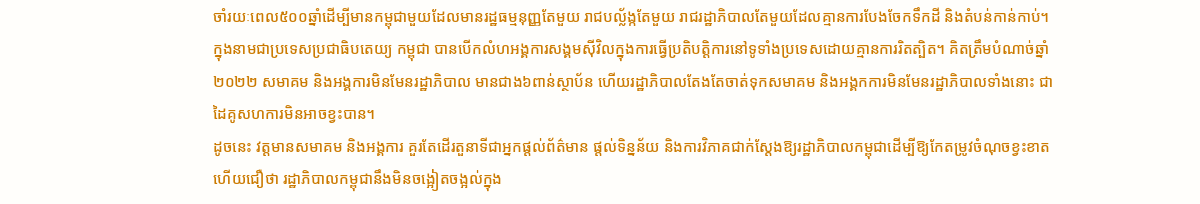ចាំរយៈពេល៥០០ឆ្នាំដើម្បីមានកម្ពុជាមួយដែលមានរដ្ឋធម្មនុញ្ញតែមួយ រាជបល្ល័ង្កតែមួយ រាជរដ្ឋាភិបាលតែមួយដែលគ្មានការបែងចែកទឹកដី និងតំបន់កាន់កាប់។ ក្នុងនាមជាប្រទេសប្រជាធិបតេយ្យ កម្ពុជា បានបើកលំហអង្គការសង្គមស៊ីវិលក្នុងការធ្វើប្រតិបត្តិការនៅទូទាំងប្រទេសដោយគ្មានការរិតត្បិត។ គិតត្រឹមបំណាច់ឆ្នាំ២០២២ សមាគម និងអង្គការមិនមែនរដ្ឋាភិបាល មានជាង៦ពាន់ស្ថាប័ន ហើយរដ្ឋាភិបាលតែងតែចាត់ទុកសមាគម និងអង្គកការមិនមែនរដ្ឋាភិបាលទាំងនោះ ជាដៃគូសហការមិនអាចខ្វះបាន។
ដូចនេះ វត្តមានសមាគម និងអង្គការ គួរតែដើរតួនាទីជាអ្នកផ្តល់ព័ត៌មាន ផ្តល់ទិន្នន័យ និងការវិភាគជាក់ស្តែងឱ្យរដ្ឋាភិបាលកម្ពុជាដើម្បីឱ្យកែតម្រូវចំណុចខ្វះខាត ហើយជឿថា រដ្ឋាភិបាលកម្ពុជានឹងមិនចង្អៀតចង្អល់ក្នុង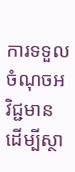ការទទួលចំណុចអវិជ្ជមានដើម្បីស្ថា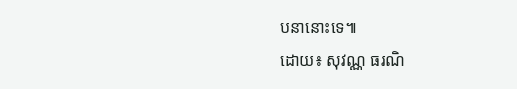បនានោះទេ៕
ដោយ៖ សុវណ្ណ ធរណិ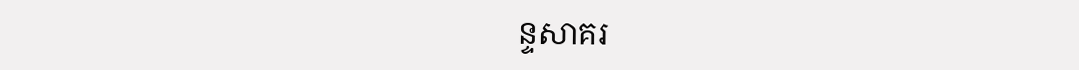ន្ទសាគរ